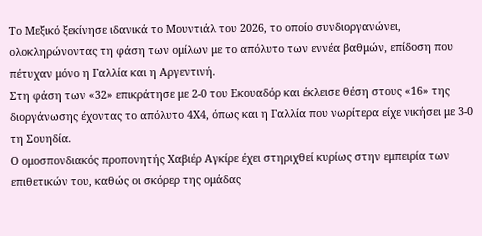Το Μεξικό ξεκίνησε ιδανικά το Μουντιάλ του 2026, το οποίο συνδιοργανώνει, ολοκληρώνοντας τη φάση των ομίλων με το απόλυτο των εννέα βαθμών, επίδοση που πέτυχαν μόνο η Γαλλία και η Αργεντινή.
Στη φάση των «32» επικράτησε με 2-0 του Εκουαδόρ και έκλεισε θέση στους «16» της διοργάνωσης έχοντας το απόλυτο 4Χ4, όπως και η Γαλλία που νωρίτερα είχε νικήσει με 3-0 τη Σουηδία.
Ο ομοσπονδιακός προπονητής Χαβιέρ Αγκίρε έχει στηριχθεί κυρίως στην εμπειρία των επιθετικών του, καθώς οι σκόρερ της ομάδας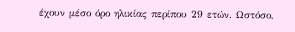έχουν μέσο όρο ηλικίας περίπου 29 ετών. Ωστόσο,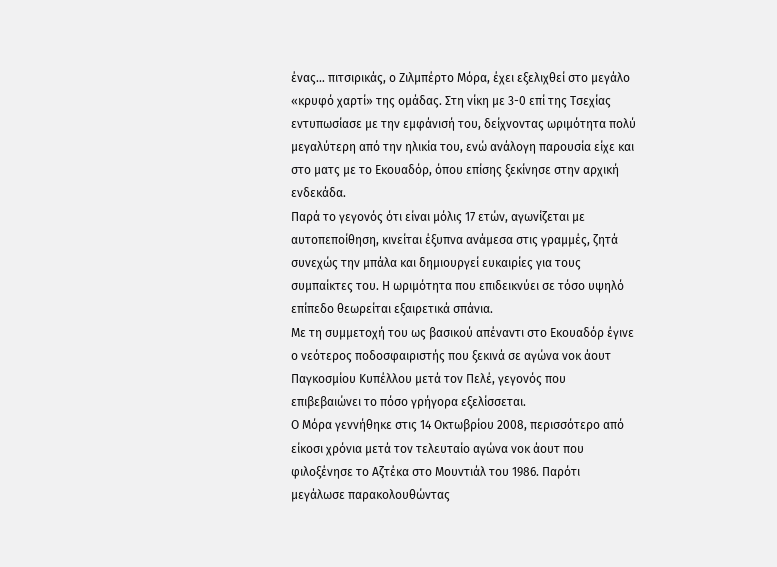ένας… πιτσιρικάς, ο Ζιλμπέρτο Μόρα, έχει εξελιχθεί στο μεγάλο «κρυφό χαρτί» της ομάδας. Στη νίκη με 3-0 επί της Τσεχίας εντυπωσίασε με την εμφάνισή του, δείχνοντας ωριμότητα πολύ μεγαλύτερη από την ηλικία του, ενώ ανάλογη παρουσία είχε και στο ματς με το Εκουαδόρ, όπου επίσης ξεκίνησε στην αρχική ενδεκάδα.
Παρά το γεγονός ότι είναι μόλις 17 ετών, αγωνίζεται με αυτοπεποίθηση, κινείται έξυπνα ανάμεσα στις γραμμές, ζητά συνεχώς την μπάλα και δημιουργεί ευκαιρίες για τους συμπαίκτες του. Η ωριμότητα που επιδεικνύει σε τόσο υψηλό επίπεδο θεωρείται εξαιρετικά σπάνια.
Με τη συμμετοχή του ως βασικού απέναντι στο Εκουαδόρ έγινε ο νεότερος ποδοσφαιριστής που ξεκινά σε αγώνα νοκ άουτ Παγκοσμίου Κυπέλλου μετά τον Πελέ, γεγονός που επιβεβαιώνει το πόσο γρήγορα εξελίσσεται.
Ο Μόρα γεννήθηκε στις 14 Οκτωβρίου 2008, περισσότερο από είκοσι χρόνια μετά τον τελευταίο αγώνα νοκ άουτ που φιλοξένησε το Αζτέκα στο Μουντιάλ του 1986. Παρότι μεγάλωσε παρακολουθώντας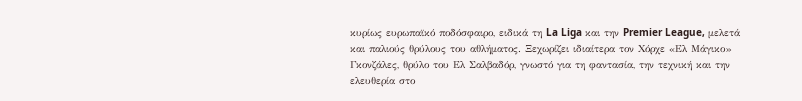κυρίως ευρωπαϊκό ποδόσφαιρο, ειδικά τη La Liga και την Premier League, μελετά και παλιούς θρύλους του αθλήματος. Ξεχωρίζει ιδιαίτερα τον Χόρχε «Ελ Μάγικο» Γκονζάλες, θρύλο του Ελ Σαλβαδόρ, γνωστό για τη φαντασία, την τεχνική και την ελευθερία στο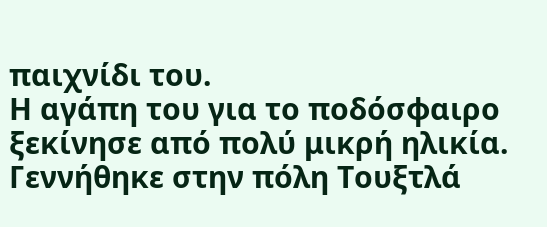παιχνίδι του.
Η αγάπη του για το ποδόσφαιρο ξεκίνησε από πολύ μικρή ηλικία. Γεννήθηκε στην πόλη Τουξτλά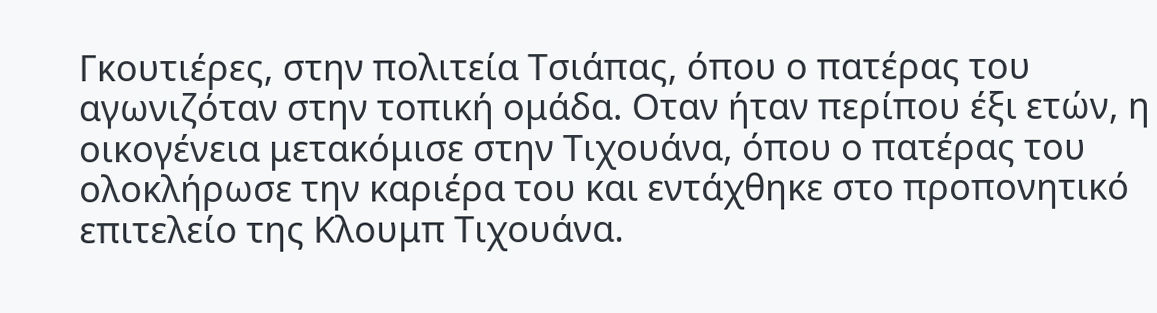Γκουτιέρες, στην πολιτεία Τσιάπας, όπου ο πατέρας του αγωνιζόταν στην τοπική ομάδα. Οταν ήταν περίπου έξι ετών, η οικογένεια μετακόμισε στην Τιχουάνα, όπου ο πατέρας του ολοκλήρωσε την καριέρα του και εντάχθηκε στο προπονητικό επιτελείο της Κλουμπ Τιχουάνα.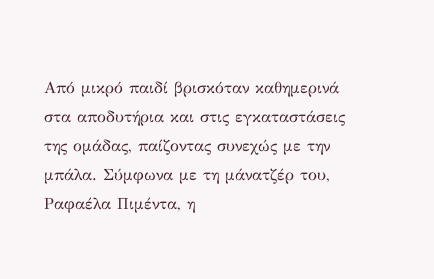Από μικρό παιδί βρισκόταν καθημερινά στα αποδυτήρια και στις εγκαταστάσεις της ομάδας, παίζοντας συνεχώς με την μπάλα. Σύμφωνα με τη μάνατζέρ του, Ραφαέλα Πιμέντα, η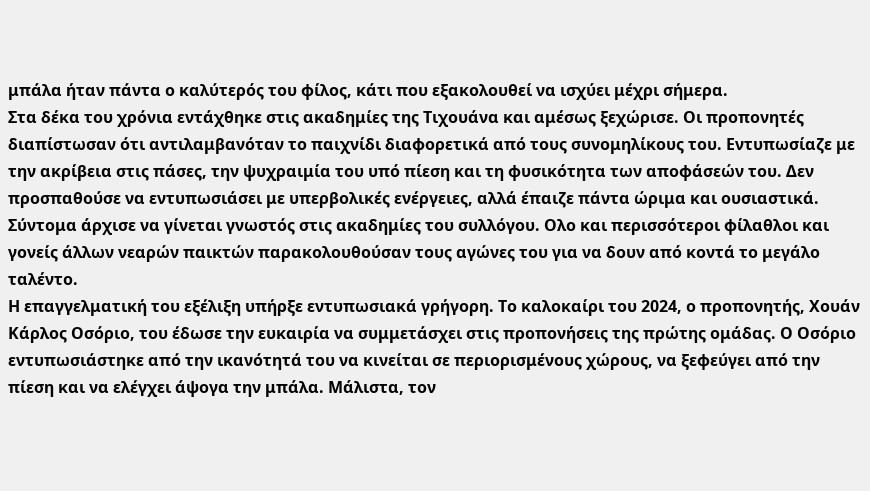μπάλα ήταν πάντα ο καλύτερός του φίλος, κάτι που εξακολουθεί να ισχύει μέχρι σήμερα.
Στα δέκα του χρόνια εντάχθηκε στις ακαδημίες της Τιχουάνα και αμέσως ξεχώρισε. Οι προπονητές διαπίστωσαν ότι αντιλαμβανόταν το παιχνίδι διαφορετικά από τους συνομηλίκους του. Εντυπωσίαζε με την ακρίβεια στις πάσες, την ψυχραιμία του υπό πίεση και τη φυσικότητα των αποφάσεών του. Δεν προσπαθούσε να εντυπωσιάσει με υπερβολικές ενέργειες, αλλά έπαιζε πάντα ώριμα και ουσιαστικά.
Σύντομα άρχισε να γίνεται γνωστός στις ακαδημίες του συλλόγου. Ολο και περισσότεροι φίλαθλοι και γονείς άλλων νεαρών παικτών παρακολουθούσαν τους αγώνες του για να δουν από κοντά το μεγάλο ταλέντο.
Η επαγγελματική του εξέλιξη υπήρξε εντυπωσιακά γρήγορη. Το καλοκαίρι του 2024, ο προπονητής, Χουάν Κάρλος Οσόριο, του έδωσε την ευκαιρία να συμμετάσχει στις προπονήσεις της πρώτης ομάδας. Ο Οσόριο εντυπωσιάστηκε από την ικανότητά του να κινείται σε περιορισμένους χώρους, να ξεφεύγει από την πίεση και να ελέγχει άψογα την μπάλα. Μάλιστα, τον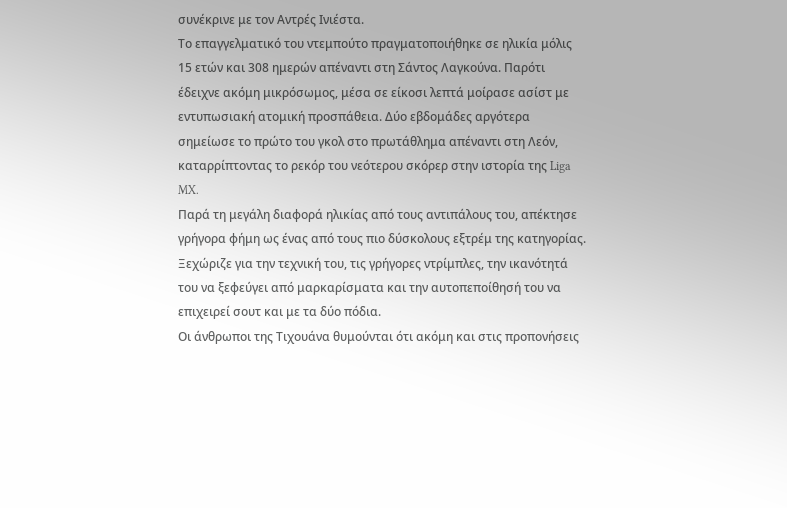συνέκρινε με τον Αντρές Ινιέστα.
Το επαγγελματικό του ντεμπούτο πραγματοποιήθηκε σε ηλικία μόλις 15 ετών και 308 ημερών απέναντι στη Σάντος Λαγκούνα. Παρότι έδειχνε ακόμη μικρόσωμος, μέσα σε είκοσι λεπτά μοίρασε ασίστ με εντυπωσιακή ατομική προσπάθεια. Δύο εβδομάδες αργότερα σημείωσε το πρώτο του γκολ στο πρωτάθλημα απέναντι στη Λεόν, καταρρίπτοντας το ρεκόρ του νεότερου σκόρερ στην ιστορία της Liga MX.
Παρά τη μεγάλη διαφορά ηλικίας από τους αντιπάλους του, απέκτησε γρήγορα φήμη ως ένας από τους πιο δύσκολους εξτρέμ της κατηγορίας. Ξεχώριζε για την τεχνική του, τις γρήγορες ντρίμπλες, την ικανότητά του να ξεφεύγει από μαρκαρίσματα και την αυτοπεποίθησή του να επιχειρεί σουτ και με τα δύο πόδια.
Οι άνθρωποι της Τιχουάνα θυμούνται ότι ακόμη και στις προπονήσεις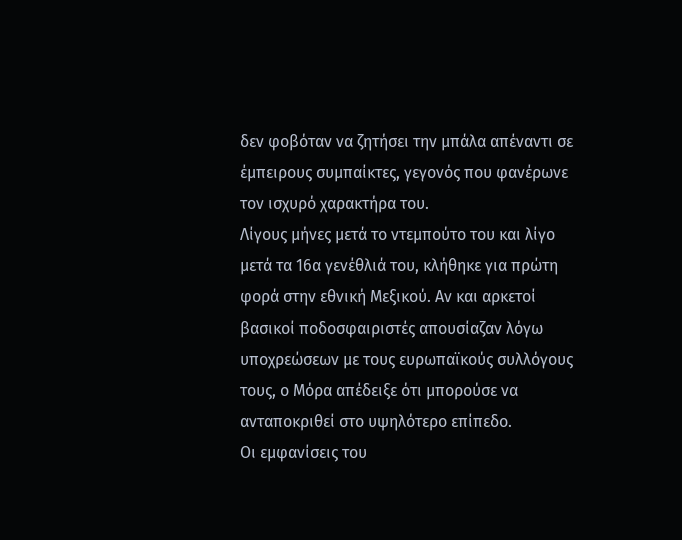δεν φοβόταν να ζητήσει την μπάλα απέναντι σε έμπειρους συμπαίκτες, γεγονός που φανέρωνε τον ισχυρό χαρακτήρα του.
Λίγους μήνες μετά το ντεμπούτο του και λίγο μετά τα 16α γενέθλιά του, κλήθηκε για πρώτη φορά στην εθνική Μεξικού. Αν και αρκετοί βασικοί ποδοσφαιριστές απουσίαζαν λόγω υποχρεώσεων με τους ευρωπαϊκούς συλλόγους τους, ο Μόρα απέδειξε ότι μπορούσε να ανταποκριθεί στο υψηλότερο επίπεδο.
Οι εμφανίσεις του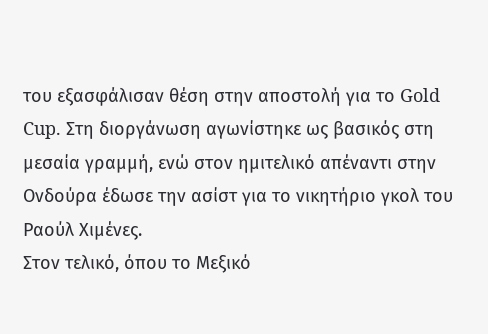του εξασφάλισαν θέση στην αποστολή για το Gold Cup. Στη διοργάνωση αγωνίστηκε ως βασικός στη μεσαία γραμμή, ενώ στον ημιτελικό απέναντι στην Ονδούρα έδωσε την ασίστ για το νικητήριο γκολ του Ραούλ Χιμένες.
Στον τελικό, όπου το Μεξικό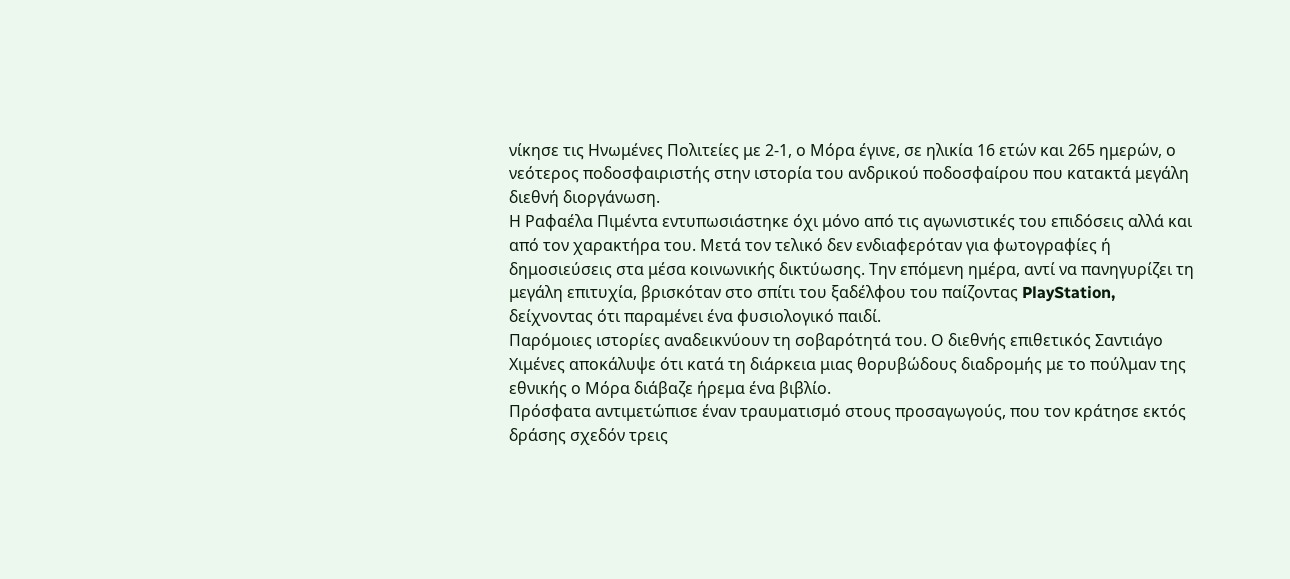νίκησε τις Ηνωμένες Πολιτείες με 2-1, ο Μόρα έγινε, σε ηλικία 16 ετών και 265 ημερών, ο νεότερος ποδοσφαιριστής στην ιστορία του ανδρικού ποδοσφαίρου που κατακτά μεγάλη διεθνή διοργάνωση.
Η Ραφαέλα Πιμέντα εντυπωσιάστηκε όχι μόνο από τις αγωνιστικές του επιδόσεις αλλά και από τον χαρακτήρα του. Μετά τον τελικό δεν ενδιαφερόταν για φωτογραφίες ή δημοσιεύσεις στα μέσα κοινωνικής δικτύωσης. Την επόμενη ημέρα, αντί να πανηγυρίζει τη μεγάλη επιτυχία, βρισκόταν στο σπίτι του ξαδέλφου του παίζοντας PlayStation, δείχνοντας ότι παραμένει ένα φυσιολογικό παιδί.
Παρόμοιες ιστορίες αναδεικνύουν τη σοβαρότητά του. Ο διεθνής επιθετικός Σαντιάγο Χιμένες αποκάλυψε ότι κατά τη διάρκεια μιας θορυβώδους διαδρομής με το πούλμαν της εθνικής ο Μόρα διάβαζε ήρεμα ένα βιβλίο.
Πρόσφατα αντιμετώπισε έναν τραυματισμό στους προσαγωγούς, που τον κράτησε εκτός δράσης σχεδόν τρεις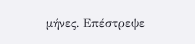μήνες. Επέστρεψε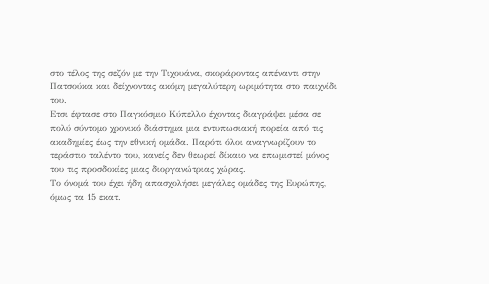στο τέλος της σεζόν με την Τιχουάνα, σκοράροντας απέναντι στην Πατσούκα και δείχνοντας ακόμη μεγαλύτερη ωριμότητα στο παιχνίδι του.
Ετσι έφτασε στο Παγκόσμιο Κύπελλο έχοντας διαγράψει μέσα σε πολύ σύντομο χρονικό διάστημα μια εντυπωσιακή πορεία από τις ακαδημίες έως την εθνική ομάδα. Παρότι όλοι αναγνωρίζουν το τεράστιο ταλέντο του, κανείς δεν θεωρεί δίκαιο να επωμιστεί μόνος του τις προσδοκίες μιας διοργανώτριας χώρας.
Το όνομά του έχει ήδη απασχολήσει μεγάλες ομάδες της Ευρώπης, όμως τα 15 εκατ.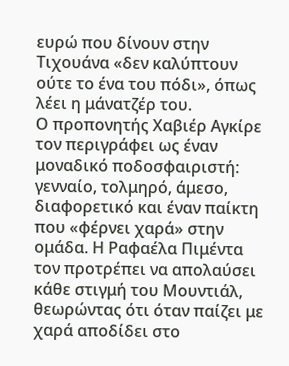ευρώ που δίνουν στην Τιχουάνα «δεν καλύπτουν ούτε το ένα του πόδι», όπως λέει η μάνατζέρ του.
Ο προπονητής Χαβιέρ Αγκίρε τον περιγράφει ως έναν μοναδικό ποδοσφαιριστή: γενναίο, τολμηρό, άμεσο, διαφορετικό και έναν παίκτη που «φέρνει χαρά» στην ομάδα. Η Ραφαέλα Πιμέντα τον προτρέπει να απολαύσει κάθε στιγμή του Μουντιάλ, θεωρώντας ότι όταν παίζει με χαρά αποδίδει στο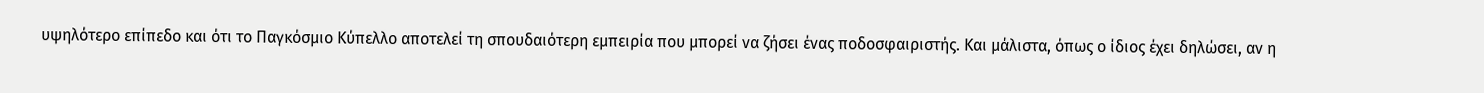υψηλότερο επίπεδο και ότι το Παγκόσμιο Κύπελλο αποτελεί τη σπουδαιότερη εμπειρία που μπορεί να ζήσει ένας ποδοσφαιριστής. Και μάλιστα, όπως ο ίδιος έχει δηλώσει, αν η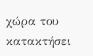χώρα του κατακτήσει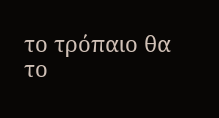το τρόπαιο θα το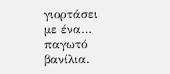γιορτάσει με ένα… παγωτό βανίλια.